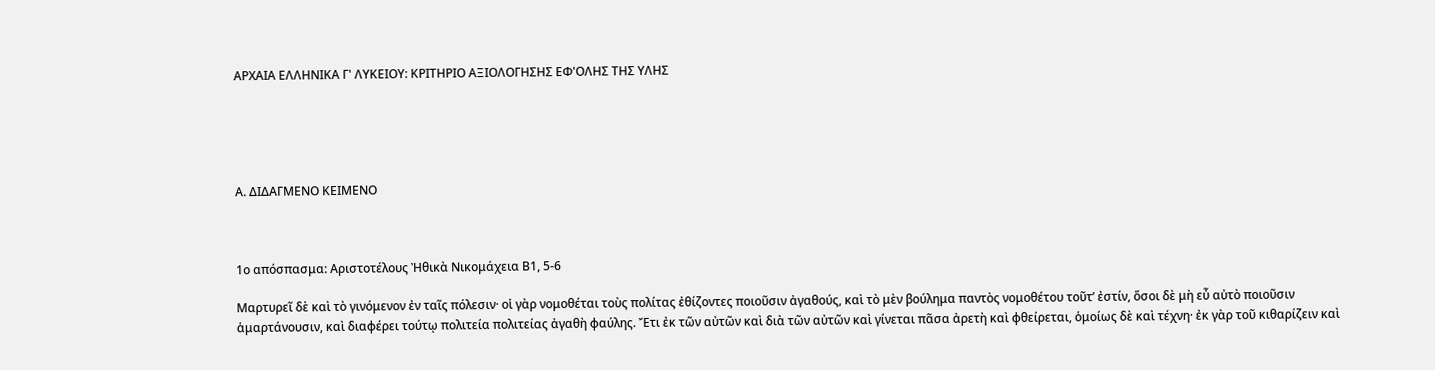ΑΡΧΑΙΑ ΕΛΛΗΝΙΚΑ Γ' ΛΥΚΕΙΟΥ: ΚΡΙΤΗΡΙΟ ΑΞΙΟΛΟΓΗΣΗΣ ΕΦ'ΟΛΗΣ ΤΗΣ ΥΛΗΣ





Α. ΔΙΔΑΓΜΕΝΟ ΚΕΙΜΕΝΟ



1ο απόσπασμα: Αριστοτέλους Ἠθικὰ Νικομάχεια Β1, 5-6

Μαρτυρεῖ δὲ καὶ τὸ γινόμενον ἐν ταῖς πόλεσιν· οἱ γὰρ νομοθέται τοὺς πολίτας ἐθίζοντες ποιοῦσιν ἀγαθούς, καὶ τὸ μὲν βούλημα παντὸς νομοθέτου τοῦτ’ ἐστίν, ὅσοι δὲ μὴ εὖ αὐτὸ ποιοῦσιν ἁμαρτάνουσιν, καὶ διαφέρει τούτῳ πολιτεία πολιτείας ἀγαθὴ φαύλης. Ἔτι ἐκ τῶν αὐτῶν καὶ διὰ τῶν αὐτῶν καὶ γίνεται πᾶσα ἀρετὴ καὶ φθείρεται, ὁμοίως δὲ καὶ τέχνη· ἐκ γὰρ τοῦ κιθαρίζειν καὶ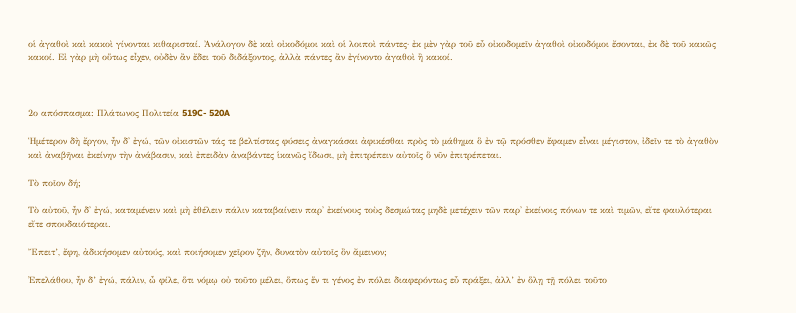οἱ ἀγαθοὶ καὶ κακοὶ γίνονται κιθαρισταί. Ἀνάλογον δὲ καὶ οἰκοδόμοι καὶ οἱ λοιποὶ πάντες· ἐκ μὲν γὰρ τοῦ εὖ οἰκοδομεῖν ἀγαθοὶ οἰκοδόμοι ἔσονται, ἐκ δὲ τοῦ κακῶς κακοί. Εἰ γὰρ μὴ οὕτως εἶχεν, οὐδὲν ἂν ἔδει τοῦ διδάξοντος, ἀλλὰ πάντες ἂν ἐγίνοντο ἀγαθοὶ ἢ κακοί.



2ο απόσπασμα: Πλάτωνος Πολιτεία 519C- 520A

Ἡμέτερον δὴ ἔργον, ἦν δ' ἐγώ, τῶν οἰκιστῶν τάς τε βελτίστας φύσεις ἀναγκάσαι ἀφικέσθαι πρὸς τὸ μάθημα ὃ ἐν τῷ πρόσθεν ἔφαμεν εἶναι μέγιστον, ἰδεῖν τε τὸ ἀγαθὸν καὶ ἀναβῆναι ἐκείνην τὴν ἀνάβασιν, καὶ ἐπειδὰν ἀναβάντες ἱκανῶς ἴδωσι, μὴ ἐπιτρέπειν αὐτοῖς ὃ νῦν ἐπιτρέπεται.

Τὸ ποῖον δή;

Τὸ αὐτοῦ, ἦν δ' ἐγώ, καταμένειν καὶ μὴ ἐθέλειν πάλιν καταβαίνειν παρ' ἐκείνους τοὺς δεσμώτας μηδὲ μετέχειν τῶν παρ' ἐκείνοις πόνων τε καὶ τιμῶν, εἴτε φαυλότεραι εἴτε σπουδαιότεραι.

Ἔπειτ’, ἔφη, ἀδικήσομεν αὐτούς, καὶ ποιήσομεν χεῖρον ζῆν, δυνατὸν αὐτοῖς ὂν ἄμεινον;

᾿Επελάθου, ἦν δ’ ἐγώ, πάλιν, ὦ φίλε, ὅτι νόμῳ οὐ τοῦτο μέλει, ὅπως ἕν τι γένος ἐν πόλει διαφερόντως εὖ πράξει, ἀλλ’ ἐν ὅλῃ τῇ πόλει τοῦτο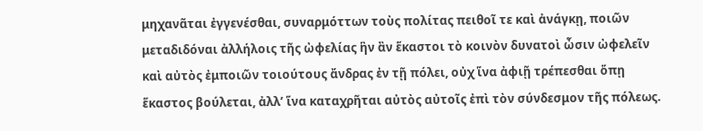μηχανᾶται ἐγγενέσθαι, συναρμόττων τοὺς πολίτας πειθοῖ τε καὶ ἀνάγκῃ, ποιῶν μεταδιδόναι ἀλλήλοις τῆς ὠφελίας ἣν ἂν ἕκαστοι τὸ κοινὸν δυνατοὶ ὦσιν ὠφελεῖν καὶ αὐτὸς ἐμποιῶν τοιούτους ἄνδρας ἐν τῇ πόλει, οὐχ ἵνα ἀφιῇ τρέπεσθαι ὅπῃ ἕκαστος βούλεται, ἀλλ’ ἵνα καταχρῆται αὐτὸς αὐτοῖς ἐπὶ τὸν σύνδεσμον τῆς πόλεως.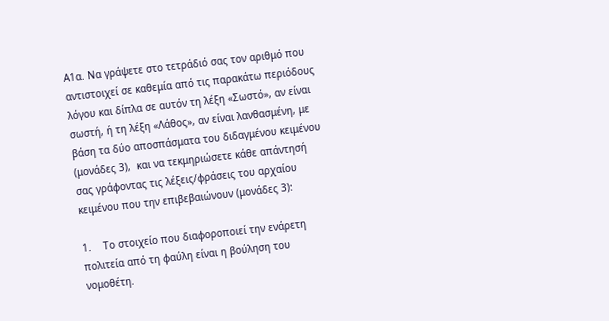Α1α. Να γράψετε στο τετράδιό σας τον αριθμό που αντιστοιχεί σε καθεμία από τις παρακάτω περιόδους λόγου και δίπλα σε αυτόν τη λέξη «Σωστό», αν είναι σωστή, ή τη λέξη «Λάθος», αν είναι λανθασμένη, με βάση τα δύο αποσπάσματα του διδαγμένου κειμένου (μονάδες 3),  και να τεκμηριώσετε κάθε απάντησή σας γράφοντας τις λέξεις/φράσεις του αρχαίου κειμένου που την επιβεβαιώνουν (μονάδες 3):

1.    Το στοιχείο που διαφοροποιεί την ενάρετη πολιτεία από τη φαύλη είναι η βούληση του νομοθέτη.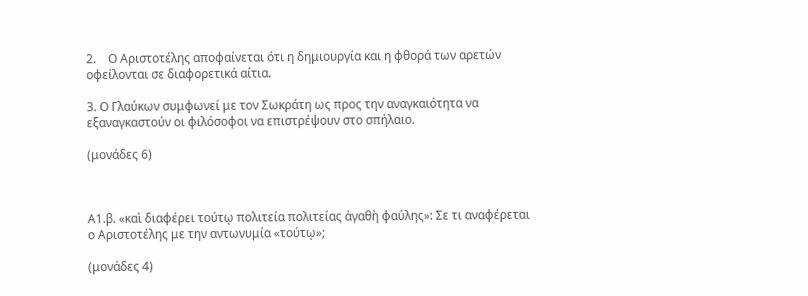2.    Ο Αριστοτέλης αποφαίνεται ότι η δημιουργία και η φθορά των αρετών οφείλονται σε διαφορετικά αίτια.

3. Ο Γλαύκων συμφωνεί με τον Σωκράτη ως προς την αναγκαιότητα να εξαναγκαστούν οι φιλόσοφοι να επιστρέψουν στο σπήλαιο.

(μονάδες 6)



Α1.β. «καὶ διαφέρει τούτῳ πολιτεία πολιτείας ἀγαθὴ φαύλης»: Σε τι αναφέρεται ο Αριστοτέλης με την αντωνυμία «τούτῳ»;

(μονάδες 4)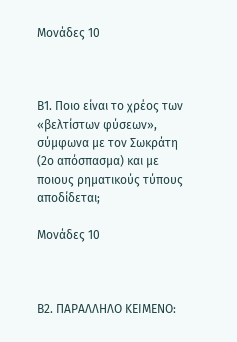Μονάδες 10



Β1. Ποιο είναι το χρέος των «βελτίστων φύσεων», σύμφωνα με τον Σωκράτη (2ο απόσπασμα) και με ποιους ρηματικούς τύπους αποδίδεται;

Μονάδες 10



Β2. ΠΑΡΑΛΛΗΛΟ ΚΕΙΜΕΝΟ: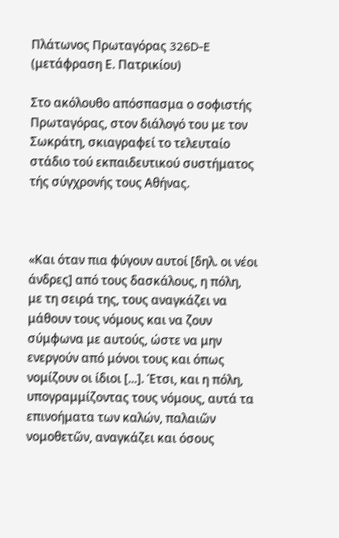Πλάτωνος Πρωταγόρας 326D-E (μετάφραση Ε. Πατρικίου)

Στο ακόλουθο απόσπασμα ο σοφιστής Πρωταγόρας, στον διάλογό του με τον Σωκράτη, σκιαγραφεί το τελευταίο στάδιο τού εκπαιδευτικού συστήματος τής σύγχρονής τους Αθήνας.



«Και όταν πια φύγουν αυτοί [δηλ. οι νέοι άνδρες] από τους δασκάλους, η πόλη, με τη σειρά της, τους αναγκάζει να μάθουν τους νόμους και να ζουν σύμφωνα με αυτούς, ώστε να μην ενεργούν από μόνοι τους και όπως νομίζουν οι ίδιοι [...]. Έτσι, και η πόλη, υπογραμμίζοντας τους νόμους, αυτά τα επινοήματα των καλών, παλαιῶν νομοθετῶν, αναγκάζει και όσους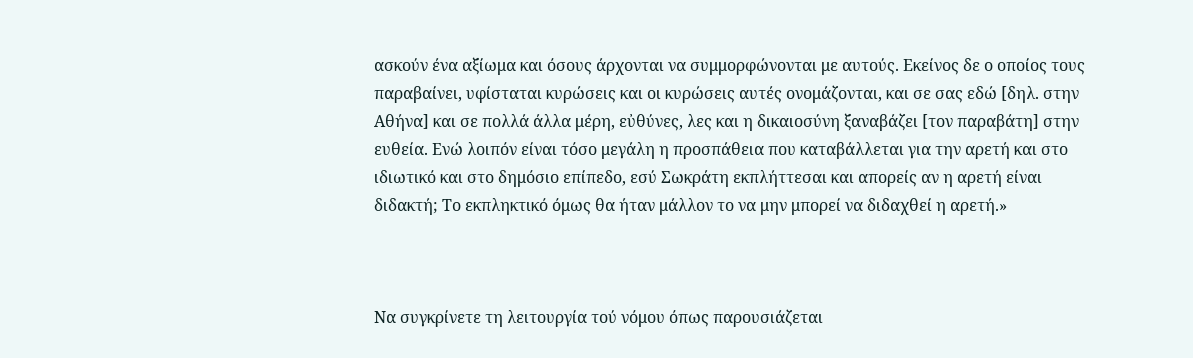ασκούν ένα αξίωμα και όσους άρχονται να συμμορφώνονται με αυτούς. Εκείνος δε ο οποίος τους παραβαίνει, υφίσταται κυρώσεις και οι κυρώσεις αυτές ονομάζονται, και σε σας εδώ [δηλ. στην Αθήνα] και σε πολλά άλλα μέρη, εὐθύνες, λες και η δικαιοσύνη ξαναβάζει [τον παραβάτη] στην ευθεία. Ενώ λοιπόν είναι τόσο μεγάλη η προσπάθεια που καταβάλλεται για την αρετή και στο ιδιωτικό και στο δημόσιο επίπεδο, εσύ Σωκράτη εκπλήττεσαι και απορείς αν η αρετή είναι διδακτή; Το εκπληκτικό όμως θα ήταν μάλλον το να μην μπορεί να διδαχθεί η αρετή.»



Να συγκρίνετε τη λειτουργία τού νόμου όπως παρουσιάζεται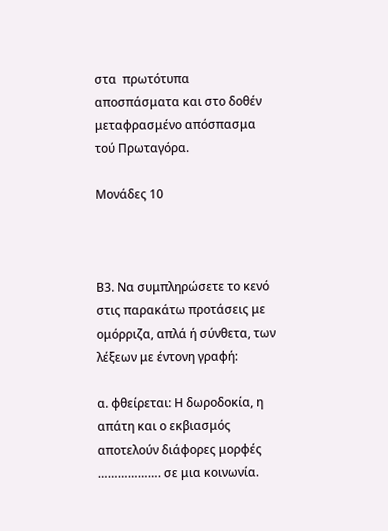στα  πρωτότυπα αποσπάσματα και στο δοθέν μεταφρασμένο απόσπασμα τού Πρωταγόρα.

Μονάδες 10



Β3. Να συμπληρώσετε το κενό στις παρακάτω προτάσεις με ομόρριζα, απλά ή σύνθετα, των λέξεων με έντονη γραφή:

α. φθείρεται: Η δωροδοκία, η απάτη και ο εκβιασμός αποτελούν διάφορες μορφές ………………. σε μια κοινωνία.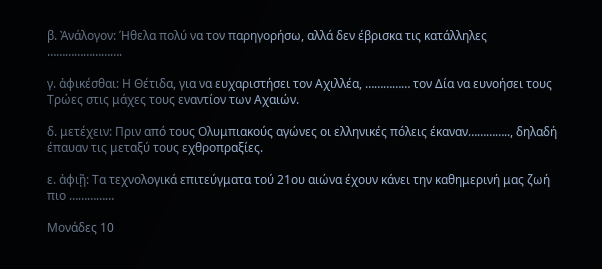β. Ἀνάλογον: Ήθελα πολύ να τον παρηγορήσω, αλλά δεν έβρισκα τις κατάλληλες …………………….

γ. ἀφικέσθαι: Η Θέτιδα, για να ευχαριστήσει τον Αχιλλέα, …………… τον Δία να ευνοήσει τους Τρώες στις μάχες τους εναντίον των Αχαιών.

δ. μετέχειν: Πριν από τους Ολυμπιακούς αγώνες οι ελληνικές πόλεις έκαναν………….., δηλαδή έπαυαν τις μεταξύ τους εχθροπραξίες.

ε. ἀφιῇ: Τα τεχνολογικά επιτεύγματα τού 21ου αιώνα έχουν κάνει την καθημερινή μας ζωή πιο ……………

Μονάδες 10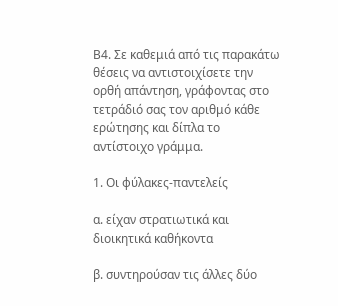Β4. Σε καθεμιά από τις παρακάτω θέσεις να αντιστοιχίσετε την ορθή απάντηση, γράφοντας στο τετράδιό σας τον αριθμό κάθε ερώτησης και δίπλα το αντίστοιχο γράμμα.

1. Οι φύλακες-παντελείς

α. είχαν στρατιωτικά και διοικητικά καθήκοντα

β. συντηρούσαν τις άλλες δύο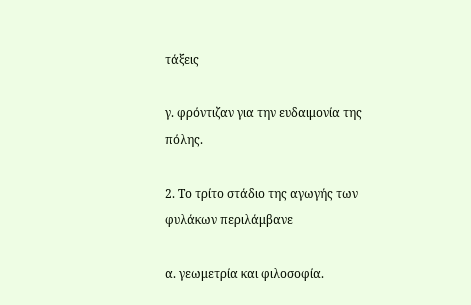τάξεις

γ. φρόντιζαν για την ευδαιμονία της πόλης.

2. Το τρίτο στάδιο της αγωγής των φυλάκων περιλάμβανε

α. γεωμετρία και φιλοσοφία.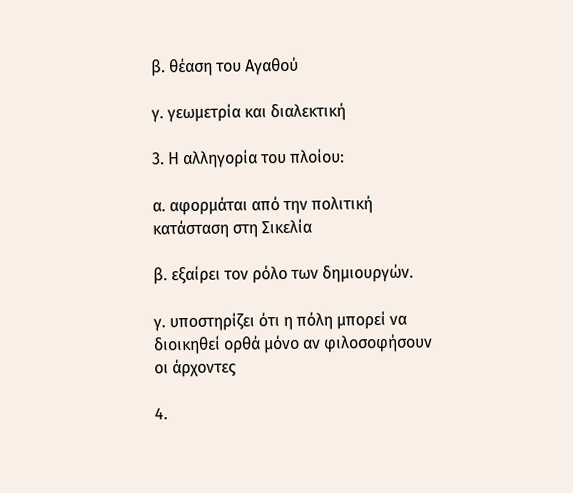β. θέαση του Αγαθού

γ. γεωμετρία και διαλεκτική

3. Η αλληγορία του πλοίου:

α. αφορμάται από την πολιτική κατάσταση στη Σικελία

β. εξαίρει τον ρόλο των δημιουργών.

γ. υποστηρίζει ότι η πόλη μπορεί να διοικηθεί ορθά μόνο αν φιλοσοφήσουν οι άρχοντες

4.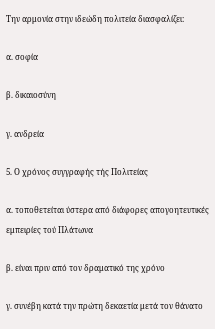Την αρμονία στην ιδεώδη πολιτεία διασφαλίζει:

α. σοφία

β. δικαιοσύνη

γ. ανδρεία

5. Ο χρόνος συγγραφής τής Πολιτείας

α. τοποθετείται ύστερα από διάφορες απογοητευτικές εμπειρίες τού Πλάτωνα

β. είναι πριν από τον δραματικό της χρόνο

γ. συνέβη κατά την πρώτη δεκαετία μετά τον θάνατο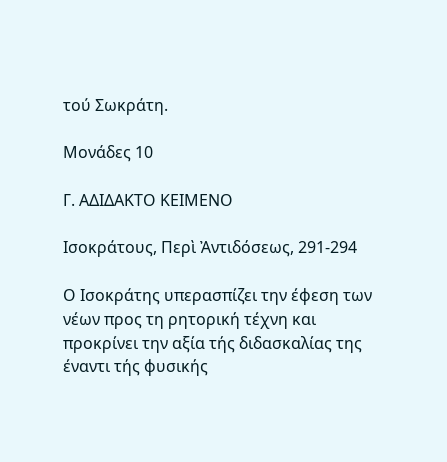τού Σωκράτη.

Μονάδες 10

Γ. ΑΔΙΔΑΚΤΟ ΚΕΙΜΕΝΟ

Ισοκράτους, Περὶ Ἀντιδόσεως, 291-294

Ο Ισοκράτης υπερασπίζει την έφεση των νέων προς τη ρητορική τέχνη και προκρίνει την αξία τής διδασκαλίας της έναντι τής φυσικής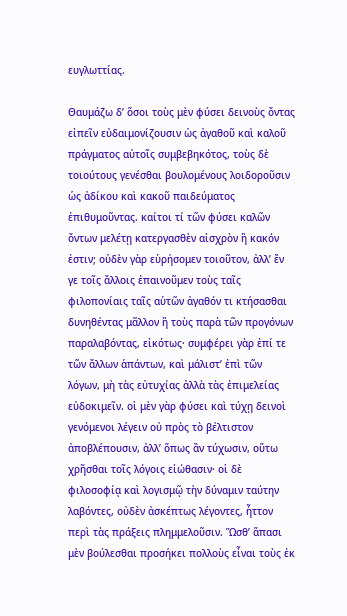ευγλωττίας.

Θαυμάζω δ’ ὅσοι τοὺς μὲν φύσει δεινοὺς ὄντας εἰπεῖν εὐδαιμονίζουσιν ὡς ἀγαθοῦ καὶ καλοῦ πράγματος αὐτοῖς συμβεβηκότος, τοὺς δὲ τοιούτους γενέσθαι βουλομένους λοιδοροῦσιν ὡς ἀδίκου καὶ κακοῦ παιδεύματος ἐπιθυμοῦντας. καίτοι τί τῶν φύσει καλῶν ὄντων μελέτῃ κατεργασθὲν αἰσχρὸν ἢ κακόν ἐστιν; οὐδὲν γὰρ εὑρήσομεν τοιοῦτον, ἀλλ’ ἔν γε τοῖς ἄλλοις ἐπαινοῦμεν τοὺς ταῖς φιλοπονίαις ταῖς αὑτῶν ἀγαθόν τι κτήσασθαι δυνηθέντας μᾶλλον ἢ τοὺς παρὰ τῶν προγόνων παραλαβόντας, εἰκότως· συμφέρει γὰρ ἐπί τε τῶν ἄλλων ἁπάντων, καὶ μάλιστ’ ἐπὶ τῶν λόγων, μὴ τὰς εὐτυχίας ἀλλὰ τὰς ἐπιμελείας εὐδοκιμεῖν. οἱ μὲν γὰρ φύσει καὶ τύχῃ δεινοὶ γενόμενοι λέγειν οὐ πρὸς τὸ βέλτιστον ἀποβλέπουσιν, ἀλλ’ ὅπως ἂν τύχωσιν, οὕτω χρῆσθαι τοῖς λόγοις εἰώθασιν· οἱ δὲ φιλοσοφίᾳ καὶ λογισμῷ τὴν δύναμιν ταύτην λαβόντες, οὐδὲν ἀσκέπτως λέγοντες, ἧττον περὶ τὰς πράξεις πλημμελοῦσιν. Ὥσθ’ ἅπασι μὲν βούλεσθαι προσήκει πολλοὺς εἶναι τοὺς ἐκ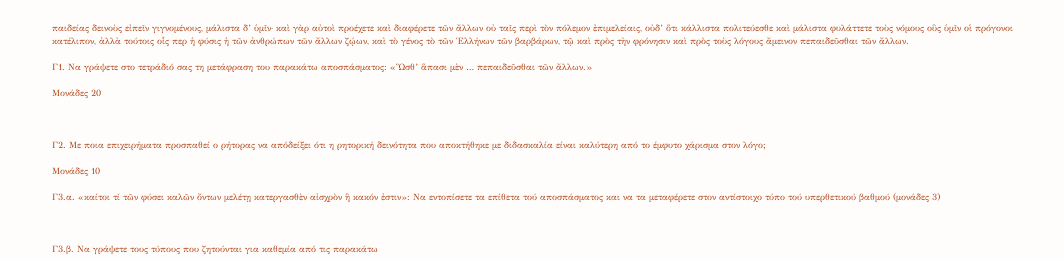παιδείας δεινοὺς εἰπεῖν γιγνομένους, μάλιστα δ’ ὑμῖν· καὶ γὰρ αὐτοὶ προέχετε καὶ διαφέρετε τῶν ἄλλων οὐ ταῖς περὶ τὸν πόλεμον ἐπιμελείαις, οὐδ’ ὅτι κάλλιστα πολιτεύεσθε καὶ μάλιστα φυλάττετε τοὺς νόμους οὓς ὑμῖν οἱ πρόγονοι κατέλιπον, ἀλλὰ τούτοις οἷς περ ἡ φύσις ἡ τῶν ἀνθρώπων τῶν ἄλλων ζῴων, καὶ τὸ γένος τὸ τῶν Ἑλλήνων τῶν βαρβάρων, τῷ καὶ πρὸς τὴν φρόνησιν καὶ πρὸς τοὺς λόγους ἄμεινον πεπαιδεῦσθαι τῶν ἄλλων.

Γ1. Να γράψετε στο τετράδιό σας τη μετάφραση του παρακάτω αποσπάσματος: «Ὥσθ’ ἅπασι μὲν … πεπαιδεῦσθαι τῶν ἄλλων.»

Μονάδες 20



Γ2. Με ποια επιχειρήματα προσπαθεί ο ρήτορας να απόδείξει ότι η ρητορική δεινότητα που αποκτήθηκε με διδασκαλία είναι καλύτερη από το έμφυτο χάρισμα στον λόγο;

Μονάδες 10

Γ3.α. «καίτοι τί τῶν φύσει καλῶν ὄντων μελέτῃ κατεργασθὲν αἰσχρὸν ἢ κακόν ἐστιν»: Να εντοπίσετε τα επίθετα τού αποσπάσματος και να τα μεταφέρετε στον αντίστοιχο τύπο τού υπερθετικού βαθμού (μονάδες 3)



Γ3.β. Nα γράψετε τους τύπους που ζητούνται για καθεμία από τις παρακάτω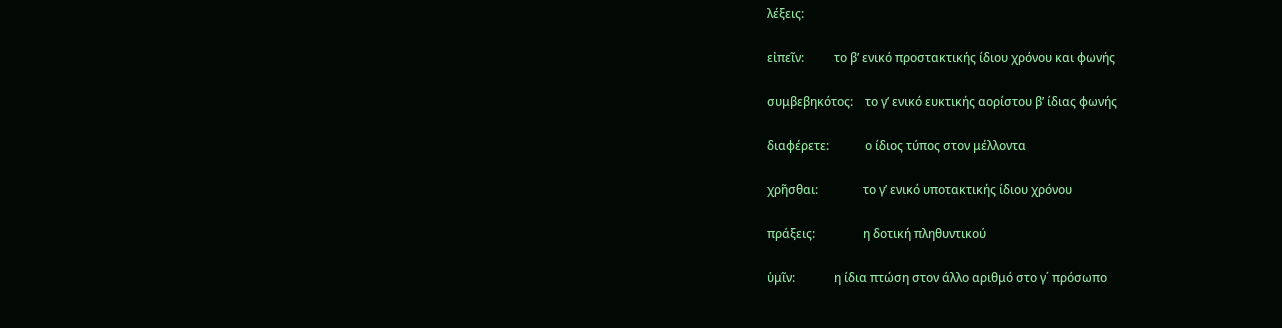λέξεις:

εἰπεῖν:          το β’ ενικό προστακτικής ίδιου χρόνου και φωνής

συμβεβηκότος:    το γ’ ενικό ευκτικής αορίστου β’ ίδιας φωνής

διαφέρετε:            ο ίδιος τύπος στον μέλλοντα

χρῆσθαι:               το γ’ ενικό υποτακτικής ίδιου χρόνου

πράξεις:                η δοτική πληθυντικού

ὑμῖν:             η ίδια πτώση στον άλλο αριθμό στο γ΄ πρόσωπο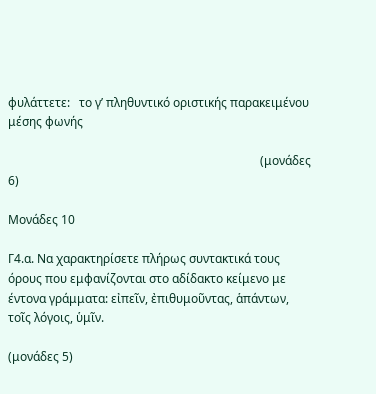φυλάττετε:   το γ’ πληθυντικό οριστικής παρακειμένου μέσης φωνής

                                                                                    (μονάδες 6)

Μονάδες 10

Γ4.α. Να χαρακτηρίσετε πλήρως συντακτικά τους όρους που εμφανίζονται στο αδίδακτο κείμενο με έντονα γράμματα: εἰπεῖν, ἐπιθυμοῦντας, ἁπάντων, τοῖς λόγοις, ὑμῖν.

(μονάδες 5)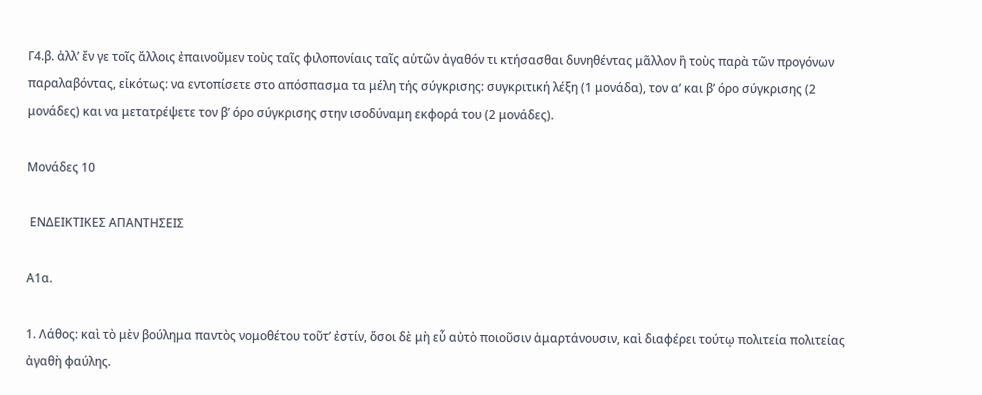Γ4.β. ἀλλ’ ἔν γε τοῖς ἄλλοις ἐπαινοῦμεν τοὺς ταῖς φιλοπονίαις ταῖς αὑτῶν ἀγαθόν τι κτήσασθαι δυνηθέντας μᾶλλον ἢ τοὺς παρὰ τῶν προγόνων παραλαβόντας, εἰκότως: να εντοπίσετε στο απόσπασμα τα μέλη τής σύγκρισης: συγκριτική λέξη (1 μονάδα), τον α’ και β’ όρο σύγκρισης (2 μονάδες) και να μετατρέψετε τον β’ όρο σύγκρισης στην ισοδύναμη εκφορά του (2 μονάδες).

Μονάδες 10

 ΕΝΔΕΙΚΤΙΚΕΣ ΑΠΑΝΤΗΣΕΙΣ

Α1α.

1. Λάθος: καὶ τὸ μὲν βούλημα παντὸς νομοθέτου τοῦτ’ ἐστίν, ὅσοι δὲ μὴ εὖ αὐτὸ ποιοῦσιν ἁμαρτάνουσιν, καὶ διαφέρει τούτῳ πολιτεία πολιτείας ἀγαθὴ φαύλης.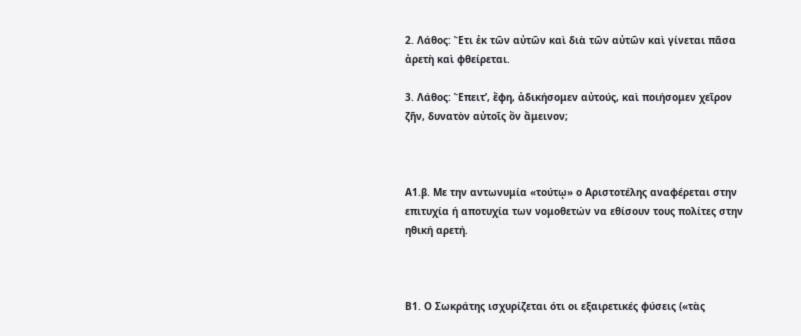2. Λάθος: Ἔτι ἐκ τῶν αὐτῶν καὶ διὰ τῶν αὐτῶν καὶ γίνεται πᾶσα ἀρετὴ καὶ φθείρεται.

3. Λάθος: Ἔπειτ’, ἔφη, ἀδικήσομεν αὐτούς, καὶ ποιήσομεν χεῖρον ζῆν, δυνατὸν αὐτοῖς ὂν ἄμεινον;



Α1.β. Με την αντωνυμία «τούτῳ» ο Αριστοτέλης αναφέρεται στην επιτυχία ή αποτυχία των νομοθετών να εθίσουν τους πολίτες στην ηθική αρετή.



Β1. Ο Σωκράτης ισχυρίζεται ότι οι εξαιρετικές φύσεις («τὰς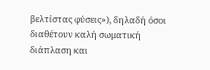βελτίστας φὐσεις»), δηλαδή όσοι διαθέτουν καλή σωματική διάπλαση και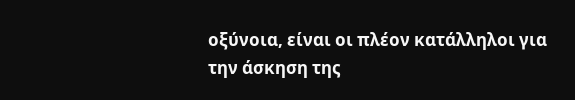οξύνοια, είναι οι πλέον κατάλληλοι για την άσκηση της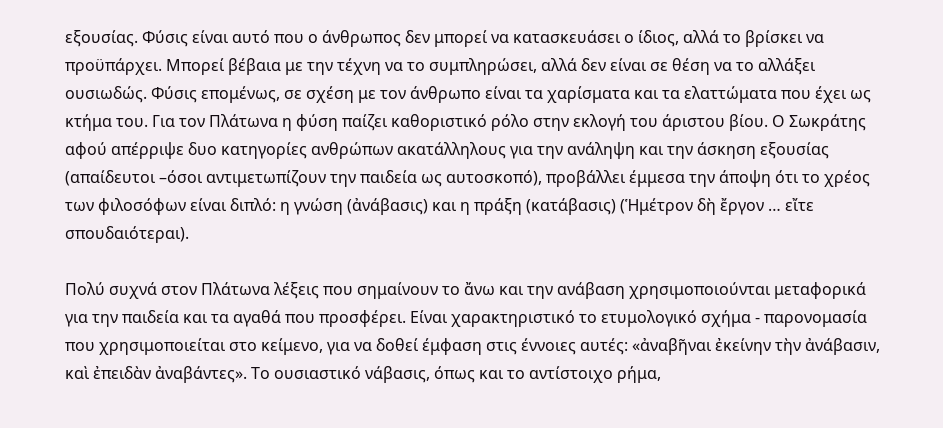εξουσίας. Φύσις είναι αυτό που ο άνθρωπος δεν μπορεί να κατασκευάσει ο ίδιος, αλλά το βρίσκει να προϋπάρχει. Μπορεί βέβαια με την τέχνη να το συμπληρώσει, αλλά δεν είναι σε θέση να το αλλάξει ουσιωδώς. Φύσις επομένως, σε σχέση με τον άνθρωπο είναι τα χαρίσματα και τα ελαττώματα που έχει ως κτήμα του. Για τον Πλάτωνα η φύση παίζει καθοριστικό ρόλο στην εκλογή του άριστου βίου. Ο Σωκράτης αφού απέρριψε δυο κατηγορίες ανθρώπων ακατάλληλους για την ανάληψη και την άσκηση εξουσίας (απαίδευτοι –όσοι αντιμετωπίζουν την παιδεία ως αυτοσκοπό), προβάλλει έμμεσα την άποψη ότι το χρέος των φιλοσόφων είναι διπλό: η γνώση (ἀνάβασις) και η πράξη (κατάβασις) (Ἡμέτρον δὴ ἔργον … εἴτε σπουδαιότεραι).

Πολύ συχνά στον Πλάτωνα λέξεις που σημαίνουν το ἄνω και την ανάβαση χρησιμοποιούνται μεταφορικά για την παιδεία και τα αγαθά που προσφέρει. Είναι χαρακτηριστικό το ετυμολογικό σχήμα - παρονομασία που χρησιμοποιείται στο κείμενο, για να δοθεί έμφαση στις έννοιες αυτές: «ἀναβῆναι ἐκείνην τὴν ἀνάβασιν, καὶ ἐπειδὰν ἀναβάντες». Το ουσιαστικό νάβασις, όπως και το αντίστοιχο ρήμα,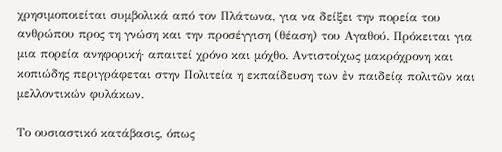χρησιμοποιείται συμβολικά από τον Πλάτωνα, για να δείξει την πορεία του ανθρώπου προς τη γνώση και την προσέγγιση (θέαση) του Αγαθού. Πρόκειται για μια πορεία ανηφορική· απαιτεί χρόνο και μόχθο. Αντιστοίχως μακρόχρονη και κοπιώδης περιγράφεται στην Πολιτεία η εκπαίδευση των ἐν παιδείᾳ πολιτῶν και μελλοντικών φυλάκων.

Το ουσιαστικό κατάβασις, όπως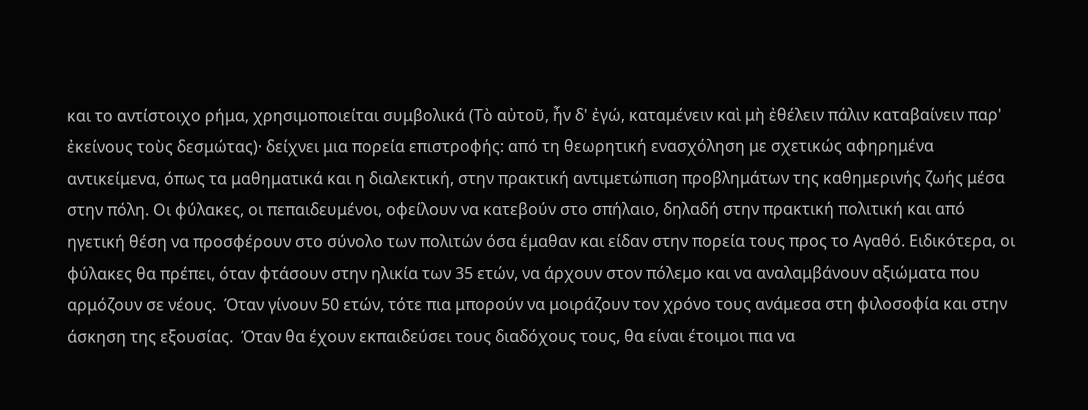και το αντίστοιχο ρήμα, χρησιμοποιείται συμβολικά (Τὸ αὐτοῦ, ἦν δ' ἐγώ, καταμένειν καὶ μὴ ἐθέλειν πάλιν καταβαίνειν παρ' ἐκείνους τοὺς δεσμώτας)· δείχνει μια πορεία επιστροφής: από τη θεωρητική ενασχόληση με σχετικώς αφηρημένα αντικείμενα, όπως τα μαθηματικά και η διαλεκτική, στην πρακτική αντιμετώπιση προβλημάτων της καθημερινής ζωής μέσα στην πόλη. Οι φύλακες, οι πεπαιδευμένοι, οφείλουν να κατεβούν στο σπήλαιο, δηλαδή στην πρακτική πολιτική και από ηγετική θέση να προσφέρουν στο σύνολο των πολιτών όσα έμαθαν και είδαν στην πορεία τους προς το Αγαθό. Ειδικότερα, οι φύλακες θα πρέπει, όταν φτάσουν στην ηλικία των 35 ετών, να άρχουν στον πόλεμο και να αναλαμβάνουν αξιώματα που αρμόζουν σε νέους.  Όταν γίνουν 50 ετών, τότε πια μπορούν να μοιράζουν τον χρόνο τους ανάμεσα στη φιλοσοφία και στην άσκηση της εξουσίας.  Όταν θα έχουν εκπαιδεύσει τους διαδόχους τους, θα είναι έτοιμοι πια να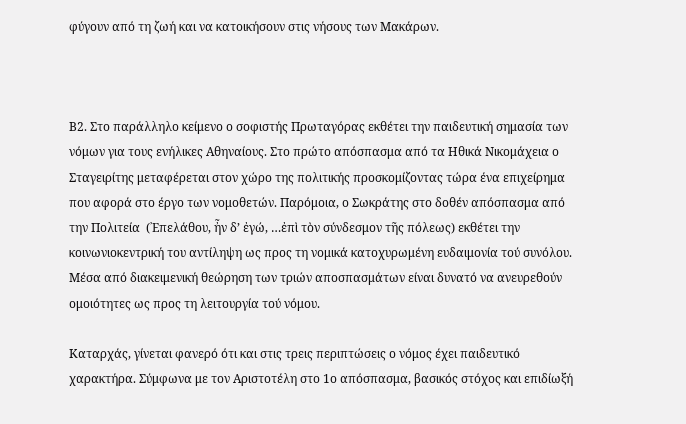φύγουν από τη ζωή και να κατοικήσουν στις νήσους των Μακάρων.



Β2. Στο παράλληλο κείμενο ο σοφιστής Πρωταγόρας εκθέτει την παιδευτική σημασία των νόμων για τους ενήλικες Αθηναίους. Στο πρώτο απόσπασμα από τα Ηθικά Νικομάχεια ο Σταγειρίτης μεταφέρεται στον χώρο της πολιτικής προσκομίζοντας τώρα ένα επιχείρημα που αφορά στο έργο των νομοθετών. Παρόμοια, ο Σωκράτης στο δοθέν απόσπασμα από την Πολιτεία  (᾿Επελάθου, ἦν δ’ ἐγώ, …ἐπὶ τὸν σύνδεσμον τῆς πόλεως) εκθέτει την κοινωνιοκεντρική του αντίληψη ως προς τη νομικά κατοχυρωμένη ευδαιμονία τού συνόλου. Μέσα από διακειμενική θεώρηση των τριών αποσπασμάτων είναι δυνατό να ανευρεθούν ομοιότητες ως προς τη λειτουργία τού νόμου.

Καταρχάς, γίνεται φανερό ότι και στις τρεις περιπτώσεις ο νόμος έχει παιδευτικό χαρακτήρα. Σύμφωνα με τον Αριστοτέλη στο 1ο απόσπασμα, βασικός στόχος και επιδίωξή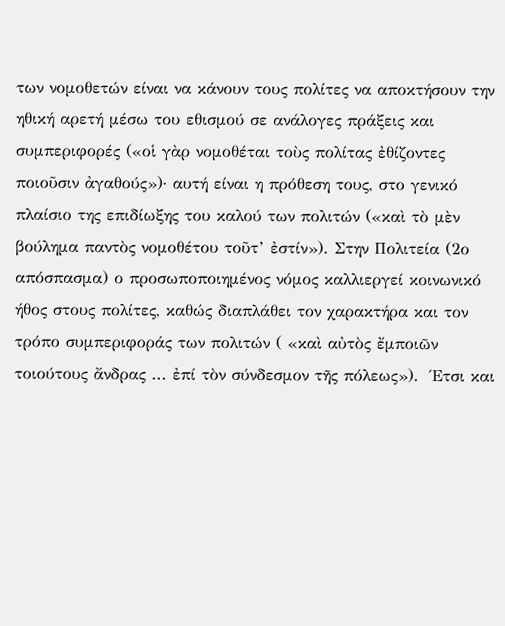των νομοθετών είναι να κάνουν τους πολίτες να αποκτήσουν την ηθική αρετή μέσω του εθισμού σε ανάλογες πράξεις και συμπεριφορές («οἱ γὰρ νομοθέται τοὺς πολίτας ἐθίζοντες ποιοῦσιν ἀγαθούς»)· αυτή είναι η πρόθεση τους, στο γενικό πλαίσιο της επιδίωξης του καλού των πολιτών («καὶ τὸ μὲν βούλημα παντὸς νομοθέτου τοῦτ’ ἐστίν»). Στην Πολιτεία (2ο απόσπασμα) ο προσωποποιημένος νόμος καλλιεργεί κοινωνικό ήθος στους πολίτες, καθώς διαπλάθει τον χαρακτήρα και τον τρόπο συμπεριφοράς των πολιτών ( «καὶ αὐτὸς ἔμποιῶν τοιούτους ἄνδρας ... ἐπί τὸν σύνδεσμον τῆς πόλεως»).  Έτσι και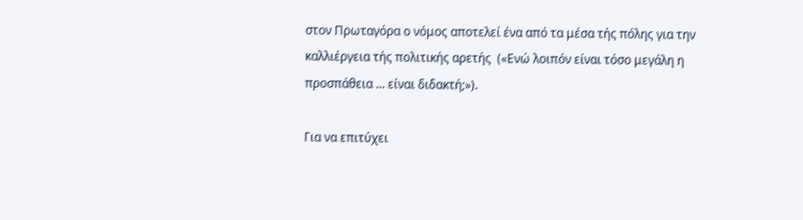στον Πρωταγόρα ο νόμος αποτελεί ένα από τα μέσα τής πόλης για την καλλιέργεια τής πολιτικής αρετής  («Ενώ λοιπόν είναι τόσο μεγάλη η προσπάθεια ... είναι διδακτή;»).

Για να επιτύχει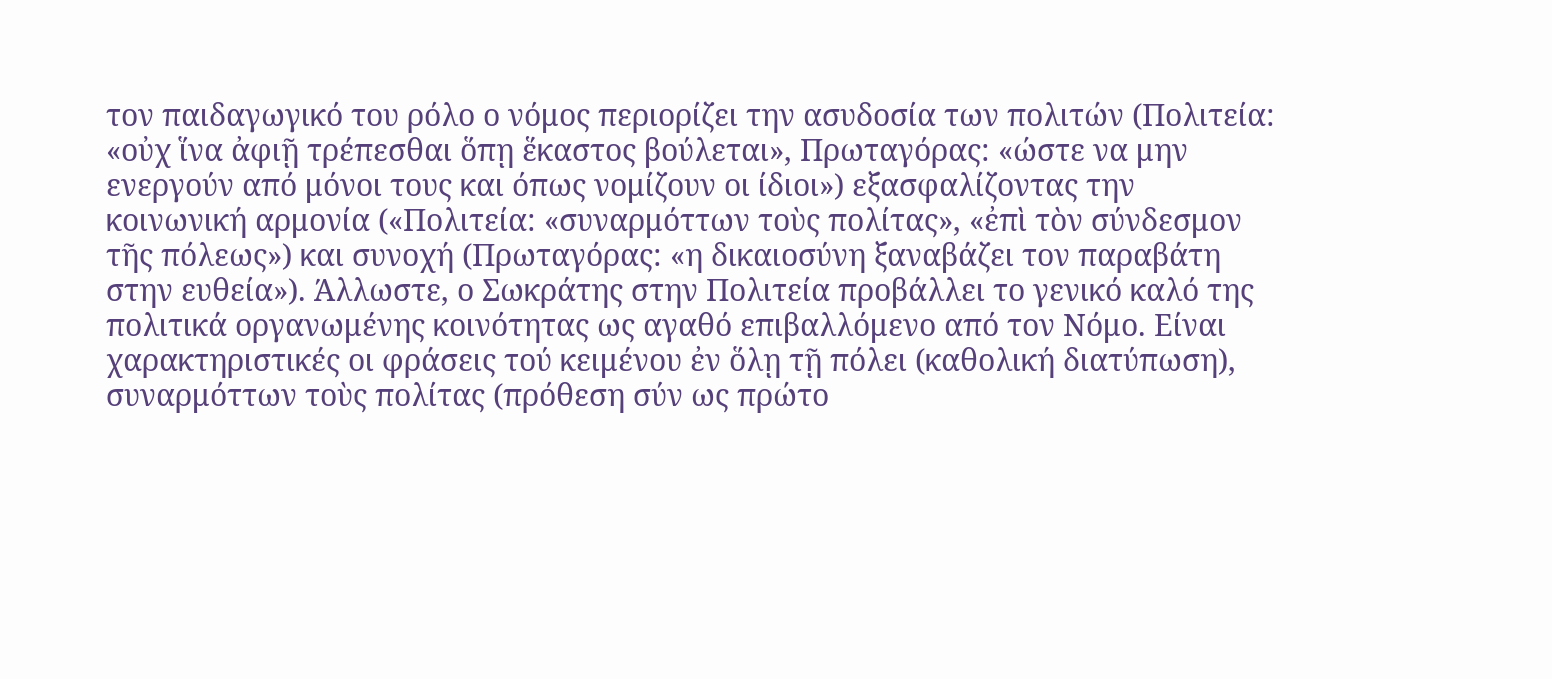τον παιδαγωγικό του ρόλο ο νόμος περιορίζει την ασυδοσία των πολιτών (Πολιτεία: «οὐχ ἵνα ἀφιῇ τρέπεσθαι ὅπῃ ἕκαστος βούλεται», Πρωταγόρας: «ώστε να μην ενεργούν από μόνοι τους και όπως νομίζουν οι ίδιοι») εξασφαλίζοντας την κοινωνική αρμονία («Πολιτεία: «συναρμόττων τοὺς πολίτας», «ἐπὶ τὸν σύνδεσμον τῆς πόλεως») και συνοχή (Πρωταγόρας: «η δικαιοσύνη ξαναβάζει τον παραβάτη στην ευθεία»). Άλλωστε, ο Σωκράτης στην Πολιτεία προβάλλει το γενικό καλό της πολιτικά οργανωμένης κοινότητας ως αγαθό επιβαλλόμενο από τον Νόμο. Είναι χαρακτηριστικές οι φράσεις τού κειμένου ἐν ὅλῃ τῇ πόλει (καθολική διατύπωση), συναρμόττων τοὺς πολίτας (πρόθεση σύν ως πρώτο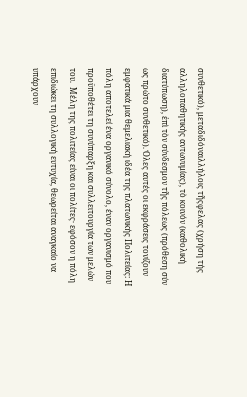συνθετικό), μεταδιδόναιλλήλοις τῆςφελας (χρήση τής αλληλοπαθητικής αντωνυμίας), τὸ κοινόν (καθολική διατύπωση), ἐπὶ τὸν σύνδεσμον τῆς πόλεως (πρόθεση σύν ως πρώτο συνθετικό). Όλες αυτές οι εκφράσεις τονίζουν εμφατικά μια θεμελιακή ιδέα της πλατωνικής Πολιτείας: Η πόλη αποτελεί ένα οργανικό σύνολο, έναν οργανισμό που προϋποθέτει τη συνύπαρξη και συλλειτουργία των μελών του.  Μέλη της πολιτείας είναι οι πολίτες· εφόσον η πόλη επιδιώκει τη συλλογική ευτυχία, θεωρείται αναγκαίο να υπάρχουν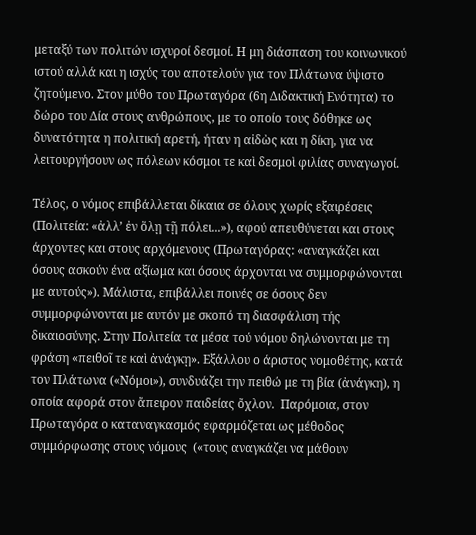μεταξύ των πολιτών ισχυροί δεσμοί. Η μη διάσπαση του κοινωνικού ιστού αλλά και η ισχύς του αποτελούν για τον Πλάτωνα ύψιστο ζητούμενο. Στον μύθο του Πρωταγόρα (6η Διδακτική Ενότητα) το δώρο του Δία στους ανθρώπους, με το οποίο τους δόθηκε ως δυνατότητα η πολιτική αρετή, ήταν η αἰδὼς και η δίκη, για να λειτουργήσουν ως πόλεων κόσμοι τε καὶ δεσμοὶ φιλίας συναγωγοί.

Τέλος, ο νόμος επιβάλλεται δίκαια σε όλους χωρίς εξαιρέσεις (Πολιτεία: «ἀλλ’ ἐν ὅλῃ τῇ πόλει...»), αφού απευθύνεται και στους άρχοντες και στους αρχόμενους (Πρωταγόρας: «αναγκάζει και όσους ασκούν ένα αξίωμα και όσους άρχονται να συμμορφώνονται με αυτούς»). Μάλιστα, επιβάλλει ποινές σε όσους δεν συμμορφώνονται με αυτόν με σκοπό τη διασφάλιση τής δικαιοσύνης. Στην Πολιτεία τα μέσα τού νόμου δηλώνονται με τη φράση «πειθοῖ τε καὶ ἀνάγκῃ». Εξάλλου ο άριστος νομοθέτης, κατά τον Πλάτωνα («Νόμοι»), συνδυάζει την πειθώ με τη βία (ἀνάγκη), η οποία αφορά στον ἄπειρον παιδείας ὄχλον.  Παρόμοια, στον Πρωταγόρα ο καταναγκασμός εφαρμόζεται ως μέθοδος συμμόρφωσης στους νόμους  («τους αναγκάζει να μάθουν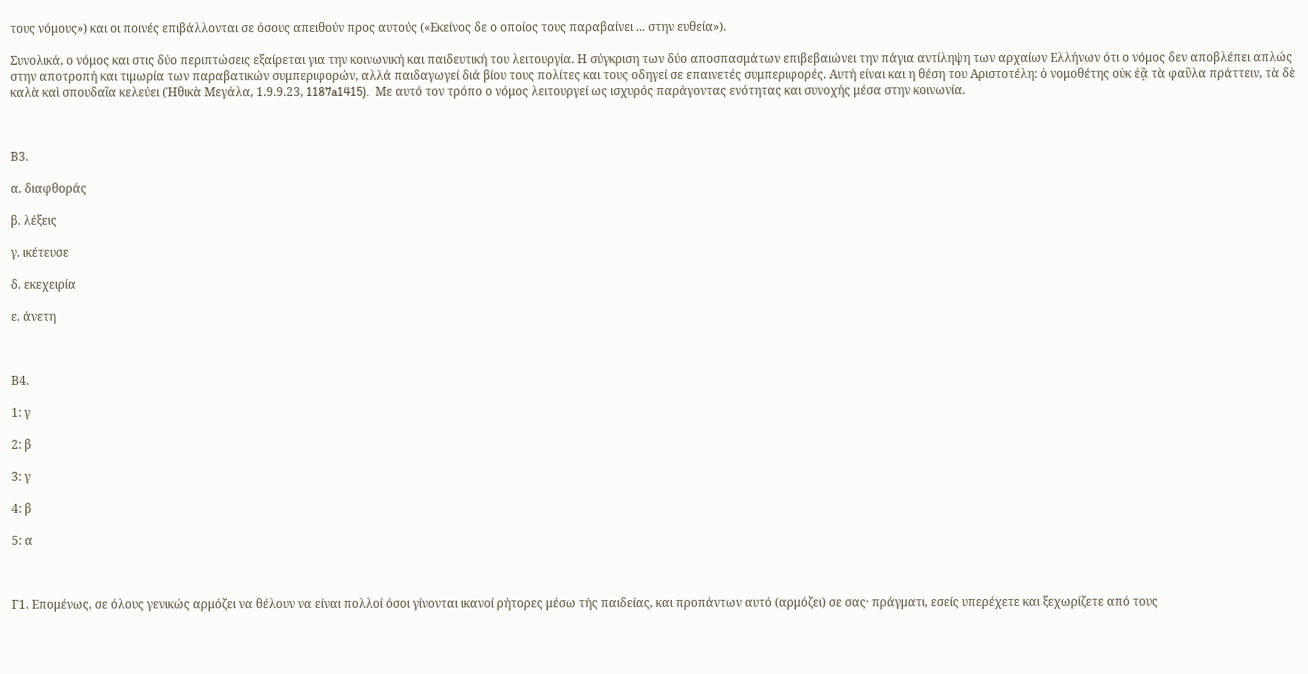τους νόμους») και οι ποινές επιβάλλονται σε όσους απειθούν προς αυτούς («Εκείνος δε ο οποίος τους παραβαίνει ... στην ευθεία»).

Συνολικά, ο νόμος και στις δύο περιπτώσεις εξαίρεται για την κοινωνική και παιδευτική του λειτουργία. Η σύγκριση των δύο αποσπασμάτων επιβεβαιώνει την πάγια αντίληψη των αρχαίων Ελλήνων ότι ο νόμος δεν αποβλέπει απλώς στην αποτροπή και τιμωρία των παραβατικών συμπεριφορών, αλλά παιδαγωγεί διά βίου τους πολίτες και τους οδηγεί σε επαινετές συμπεριφορές. Αυτή είναι και η θέση του Αριστοτέλη: ὁ νομοθέτης οὐκ ἐᾷ τὰ φαῦλα πράττειν, τὰ δὲ καλὰ καὶ σπουδαῖα κελεύει (Ἠθικὰ Μεγάλα, 1.9.9.23, 1187a1415).  Με αυτό τον τρόπο ο νόμος λειτουργεί ως ισχυρός παράγοντας ενότητας και συνοχής μέσα στην κοινωνία.



Β3.

α. διαφθοράς

β. λέξεις

γ. ικέτευσε

δ. εκεχειρία

ε. άνετη



Β4.

1: γ

2: β

3: γ

4: β

5: α



Γ1. Επομένως, σε όλους γενικώς αρμόζει να θέλουν να είναι πολλοί όσοι γίνονται ικανοί ρήτορες μέσω τής παιδείας, και προπάντων αυτό (αρμόζει) σε σας· πράγματι, εσείς υπερέχετε και ξεχωρίζετε από τους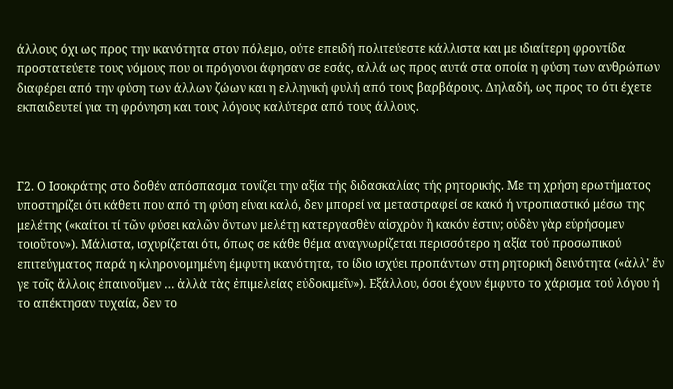άλλους όχι ως προς την ικανότητα στον πόλεμο, ούτε επειδή πολιτεύεστε κάλλιστα και με ιδιαίτερη φροντίδα προστατεύετε τους νόμους που οι πρόγονοι άφησαν σε εσάς, αλλά ως προς αυτά στα οποία η φύση των ανθρώπων διαφέρει από την φύση των άλλων ζώων και η ελληνική φυλή από τους βαρβάρους. Δηλαδή, ως προς το ότι έχετε εκπαιδευτεί για τη φρόνηση και τους λόγους καλύτερα από τους άλλους.



Γ2. Ο Ισοκράτης στο δοθέν απόσπασμα τονίζει την αξία τής διδασκαλίας τής ρητορικής. Με τη χρήση ερωτήματος υποστηρίζει ότι κάθετι που από τη φύση είναι καλό, δεν μπορεί να μεταστραφεί σε κακό ή ντροπιαστικό μέσω της μελέτης («καίτοι τί τῶν φύσει καλῶν ὄντων μελέτῃ κατεργασθὲν αἰσχρὸν ἢ κακόν ἐστιν; οὐδὲν γὰρ εὑρήσομεν τοιοῦτον»). Μάλιστα, ισχυρίζεται ότι, όπως σε κάθε θέμα αναγνωρίζεται περισσότερο η αξία τού προσωπικού επιτεύγματος παρά η κληρονομημένη έμφυτη ικανότητα, το ίδιο ισχύει προπάντων στη ρητορική δεινότητα («ἀλλ’ ἔν γε τοῖς ἄλλοις ἐπαινοῦμεν … ἀλλὰ τὰς ἐπιμελείας εὐδοκιμεῖν»). Εξάλλου, όσοι έχουν έμφυτο το χάρισμα τού λόγου ή το απέκτησαν τυχαία, δεν το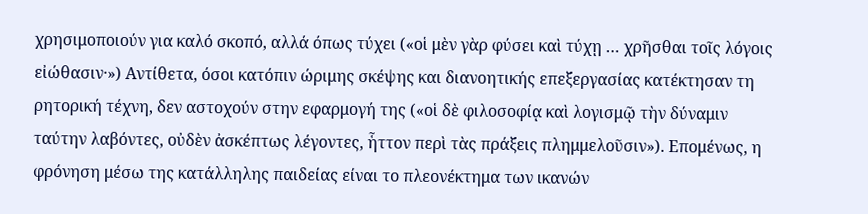χρησιμοποιούν για καλό σκοπό, αλλά όπως τύχει («οἱ μὲν γὰρ φύσει καὶ τύχῃ … χρῆσθαι τοῖς λόγοις εἰώθασιν·») Αντίθετα, όσοι κατόπιν ώριμης σκέψης και διανοητικής επεξεργασίας κατέκτησαν τη ρητορική τέχνη, δεν αστοχούν στην εφαρμογή της («οἱ δὲ φιλοσοφίᾳ καὶ λογισμῷ τὴν δύναμιν ταύτην λαβόντες, οὐδὲν ἀσκέπτως λέγοντες, ἧττον περὶ τὰς πράξεις πλημμελοῦσιν»). Επομένως, η φρόνηση μέσω της κατάλληλης παιδείας είναι το πλεονέκτημα των ικανών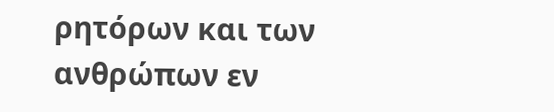ρητόρων και των ανθρώπων εν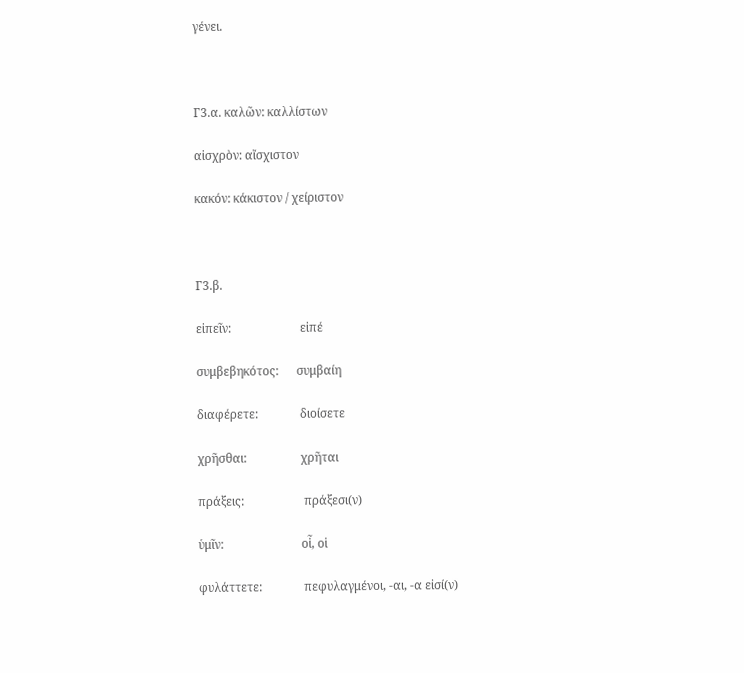γένει.



Γ3.α. καλῶν: καλλίστων

αἰσχρὸν: αἴσχιστον

κακόν: κάκιστον / χείριστον



Γ3.β.

εἰπεῖν:                       εἰπέ

συμβεβηκότος:      συμβαίη

διαφέρετε:              διοίσετε

χρῆσθαι:                  χρῆται

πράξεις:                    πράξεσι(ν)

ὑμῖν:                          οἷ, οἱ

φυλάττετε:              πεφυλαγμένοι, -αι, -α εἰσί(ν)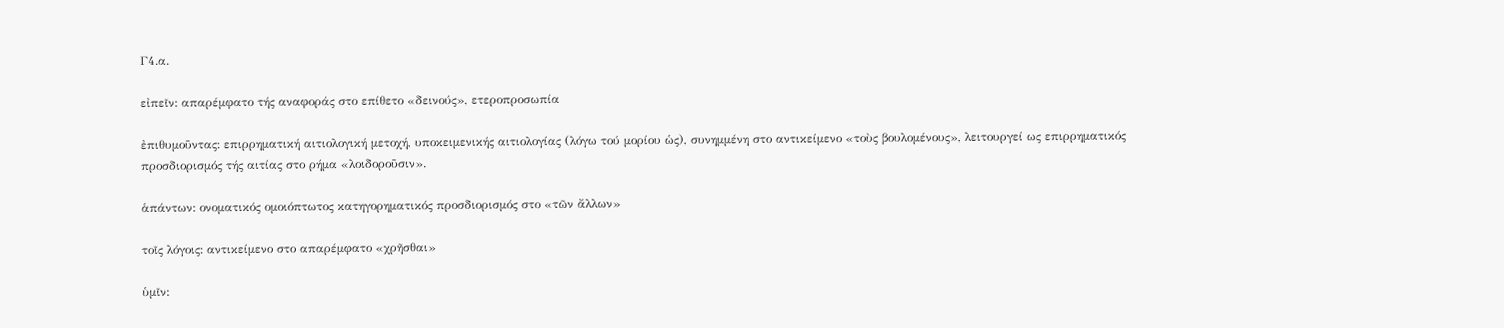Γ4.α.

εἰπεῖν: απαρέμφατο τής αναφοράς στο επίθετο «δεινούς», ετεροπροσωπία

ἐπιθυμοῦντας: επιρρηματική αιτιολογική μετοχή, υποκειμενικής αιτιολογίας (λόγω τού μορίου ὡς), συνημμένη στο αντικείμενο «τοὺς βουλομένους», λειτουργεί ως επιρρηματικός προσδιορισμός τής αιτίας στο ρήμα «λοιδοροῦσιν».

ἁπάντων: ονοματικός ομοιόπτωτος κατηγορηματικός προσδιορισμός στο «τῶν ἄλλων»

τοῖς λόγοις: αντικείμενο στο απαρέμφατο «χρῆσθαι»

ὑμῖν: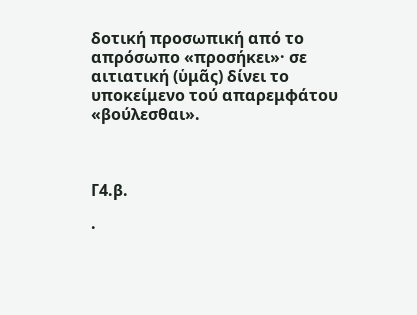δοτική προσωπική από το απρόσωπο «προσήκει»· σε αιτιατική (ὑμᾶς) δίνει το υποκείμενο τού απαρεμφάτου «βούλεσθαι».



Γ4.β.

·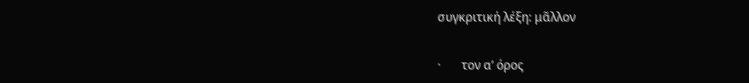συγκριτική λέξη: μᾶλλον

·       τον α’ όρος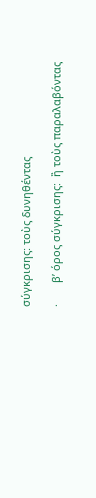σύγκρισης: τοὺς δυνηθέντας

·       β’ όρος σύγκρισης:  ἢ τοὺς παραλαβόντας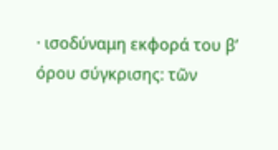· ισοδύναμη εκφορά του β’ όρου σύγκρισης: τῶν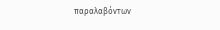παραλαβόντων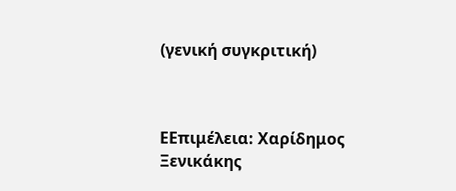(γενική συγκριτική)



ΕΕπιμέλεια: Χαρίδημος Ξενικάκης